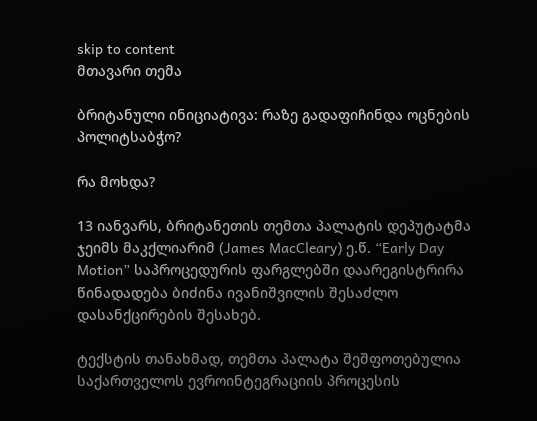skip to content
მთავარი თემა

ბრიტანული ინიციატივა: რაზე გადაფიჩინდა ოცნების პოლიტსაბჭო?

რა მოხდა?

13 იანვარს, ბრიტანეთის თემთა პალატის დეპუტატმა ჯეიმს მაკქლიარიმ (James MacCleary) ე.წ. “Early Day Motion” საპროცედურის ფარგლებში დაარეგისტრირა წინადადება ბიძინა ივანიშვილის შესაძლო დასანქცირების შესახებ.

ტექსტის თანახმად, თემთა პალატა შეშფოთებულია საქართველოს ევროინტეგრაციის პროცესის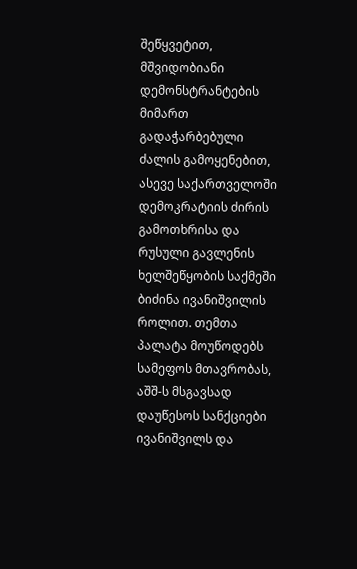შეწყვეტით, მშვიდობიანი დემონსტრანტების მიმართ გადაჭარბებული ძალის გამოყენებით, ასევე საქართველოში დემოკრატიის ძირის გამოთხრისა და რუსული გავლენის ხელშეწყობის საქმეში ბიძინა ივანიშვილის როლით. თემთა პალატა მოუწოდებს სამეფოს მთავრობას, აშშ-ს მსგავსად დაუწესოს სანქციები ივანიშვილს და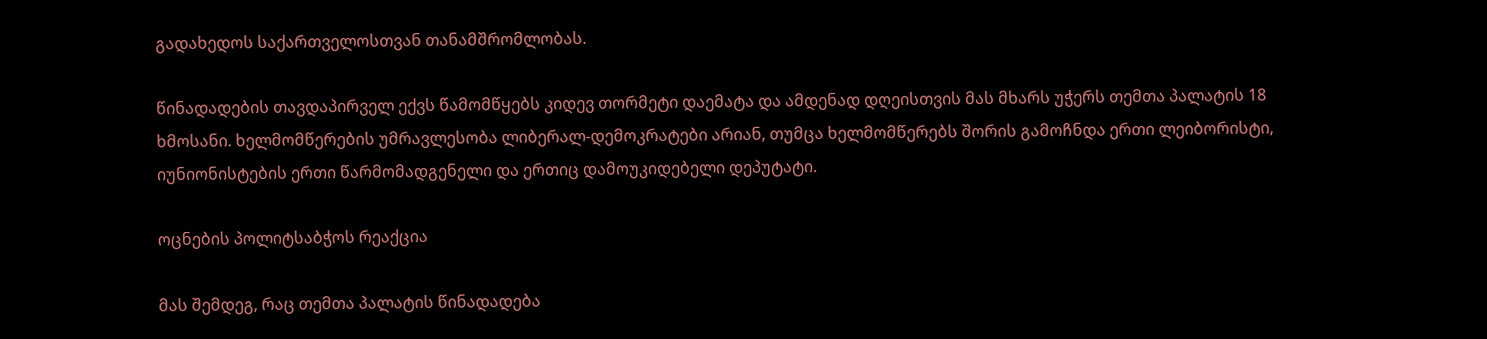გადახედოს საქართველოსთვან თანამშრომლობას.

წინადადების თავდაპირველ ექვს წამომწყებს კიდევ თორმეტი დაემატა და ამდენად დღეისთვის მას მხარს უჭერს თემთა პალატის 18 ხმოსანი. ხელმომწერების უმრავლესობა ლიბერალ-დემოკრატები არიან, თუმცა ხელმომწერებს შორის გამოჩნდა ერთი ლეიბორისტი, იუნიონისტების ერთი წარმომადგენელი და ერთიც დამოუკიდებელი დეპუტატი.

ოცნების პოლიტსაბჭოს რეაქცია

მას შემდეგ, რაც თემთა პალატის წინადადება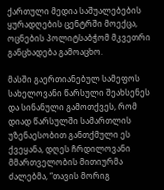ქართული მედია საშუალებების ყურადღების ცენტრში მოექცა, ოცნების პოლიტსაბჭომ მკვეთრი განცხადება გამოაცხო.

მასში გაერთიანებულ სამეფოს სახელოვანი წარსული შეახსენეს და სინანული გამოთქვეს, რომ დიად წარსულში სამართლის უზენაესობით განთქმული ეს ქვეყანა, დღეს ჩრდილოვანი მმართველობის მითიურმა ძალებმა, “თავის მორიგ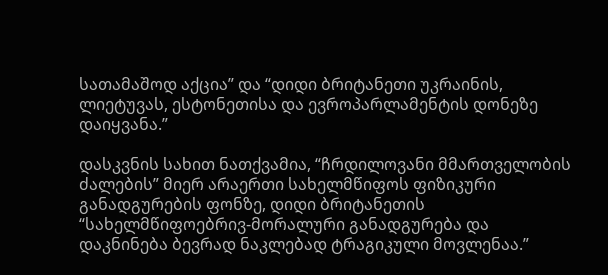სათამაშოდ აქცია” და “დიდი ბრიტანეთი უკრაინის, ლიეტუვას, ესტონეთისა და ევროპარლამენტის დონეზე დაიყვანა.”

დასკვნის სახით ნათქვამია, “ჩრდილოვანი მმართველობის ძალების” მიერ არაერთი სახელმწიფოს ფიზიკური განადგურების ფონზე, დიდი ბრიტანეთის “სახელმწიფოებრივ-მორალური განადგურება და დაკნინება ბევრად ნაკლებად ტრაგიკული მოვლენაა.”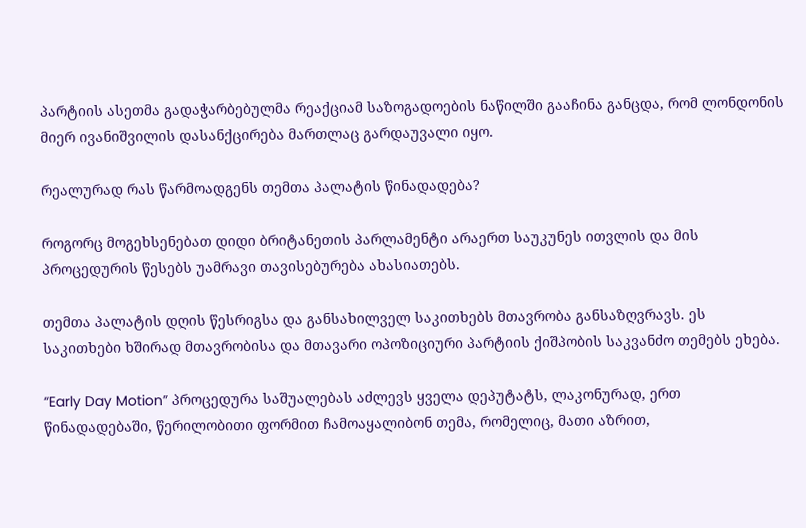პარტიის ასეთმა გადაჭარბებულმა რეაქციამ საზოგადოების ნაწილში გააჩინა განცდა, რომ ლონდონის მიერ ივანიშვილის დასანქცირება მართლაც გარდაუვალი იყო.

რეალურად რას წარმოადგენს თემთა პალატის წინადადება?

როგორც მოგეხსენებათ დიდი ბრიტანეთის პარლამენტი არაერთ საუკუნეს ითვლის და მის პროცედურის წესებს უამრავი თავისებურება ახასიათებს.

თემთა პალატის დღის წესრიგსა და განსახილველ საკითხებს მთავრობა განსაზღვრავს. ეს საკითხები ხშირად მთავრობისა და მთავარი ოპოზიციური პარტიის ქიშპობის საკვანძო თემებს ეხება.

“Early Day Motion” პროცედურა საშუალებას აძლევს ყველა დეპუტატს, ლაკონურად, ერთ წინადადებაში, წერილობითი ფორმით ჩამოაყალიბონ თემა, რომელიც, მათი აზრით,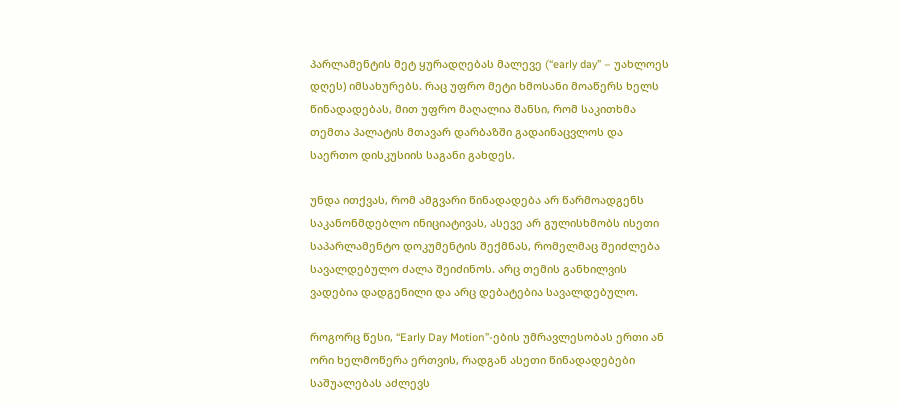პარლამენტის მეტ ყურადღებას მალევე (“early day” – უახლოეს დღეს) იმსახურებს. რაც უფრო მეტი ხმოსანი მოაწერს ხელს წინადადებას, მით უფრო მაღალია შანსი, რომ საკითხმა თემთა პალატის მთავარ დარბაზში გადაინაცვლოს და საერთო დისკუსიის საგანი გახდეს.

უნდა ითქვას, რომ ამგვარი წინადადება არ წარმოადგენს საკანონმდებლო ინიციატივას, ასევე არ გულისხმობს ისეთი საპარლამენტო დოკუმენტის შექმნას, რომელმაც შეიძლება სავალდებულო ძალა შეიძინოს. არც თემის განხილვის ვადებია დადგენილი და არც დებატებია სავალდებულო.

როგორც წესი, “Early Day Motion”-ების უმრავლესობას ერთი ან ორი ხელმოწერა ერთვის, რადგან ასეთი წინადადებები საშუალებას აძლევს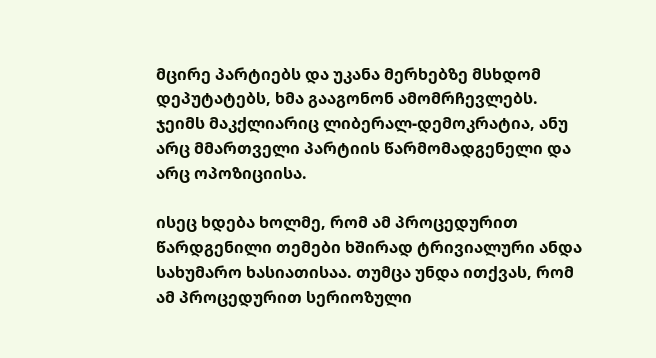მცირე პარტიებს და უკანა მერხებზე მსხდომ დეპუტატებს, ხმა გააგონონ ამომრჩევლებს. ჯეიმს მაკქლიარიც ლიბერალ-დემოკრატია, ანუ არც მმართველი პარტიის წარმომადგენელი და არც ოპოზიციისა.

ისეც ხდება ხოლმე, რომ ამ პროცედურით წარდგენილი თემები ხშირად ტრივიალური ანდა სახუმარო ხასიათისაა. თუმცა უნდა ითქვას, რომ ამ პროცედურით სერიოზული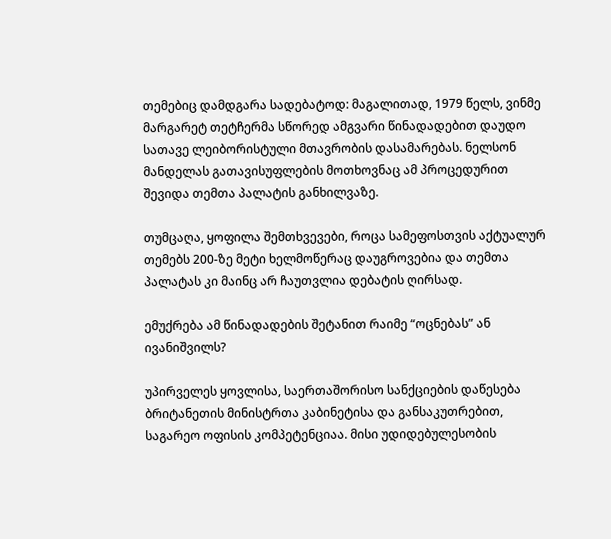თემებიც დამდგარა სადებატოდ: მაგალითად, 1979 წელს, ვინმე მარგარეტ თეტჩერმა სწორედ ამგვარი წინადადებით დაუდო სათავე ლეიბორისტული მთავრობის დასამარებას. ნელსონ მანდელას გათავისუფლების მოთხოვნაც ამ პროცედურით შევიდა თემთა პალატის განხილვაზე.

თუმცაღა, ყოფილა შემთხვევები, როცა სამეფოსთვის აქტუალურ თემებს 200-ზე მეტი ხელმოწერაც დაუგროვებია და თემთა პალატას კი მაინც არ ჩაუთვლია დებატის ღირსად.

ემუქრება ამ წინადადების შეტანით რაიმე “ოცნებას” ან ივანიშვილს?

უპირველეს ყოვლისა, საერთაშორისო სანქციების დაწესება ბრიტანეთის მინისტრთა კაბინეტისა და განსაკუთრებით, საგარეო ოფისის კომპეტენციაა. მისი უდიდებულესობის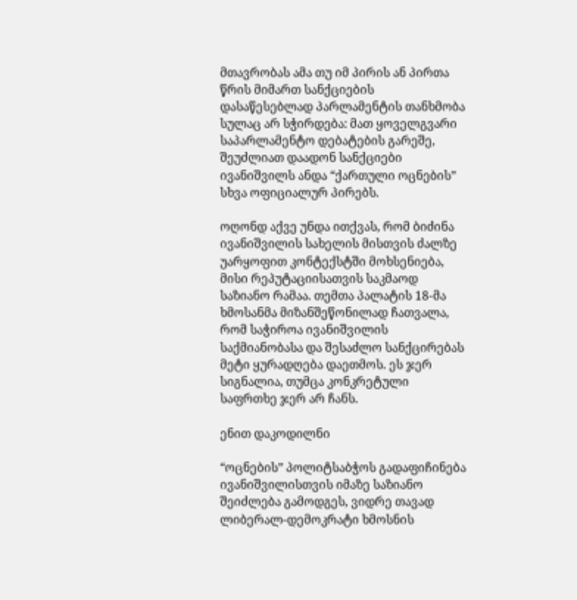მთავრობას ამა თუ იმ პირის ან პირთა წრის მიმართ სანქციების დასაწესებლად პარლამენტის თანხმობა სულაც არ სჭირდება: მათ ყოველგვარი საპარლამენტო დებატების გარეშე, შეუძლიათ დაადონ სანქციები ივანიშვილს ანდა “ქართული ოცნების” სხვა ოფიციალურ პირებს.

ოღონდ აქვე უნდა ითქვას, რომ ბიძინა ივანიშვილის სახელის მისთვის ძალზე უარყოფით კონტექსტში მოხსენიება, მისი რეპუტაციისათვის საკმაოდ საზიანო რამაა. თემთა პალატის 18-მა ხმოსანმა მიზანშეწონილად ჩათვალა, რომ საჭიროა ივანიშვილის საქმიანობასა და შესაძლო სანქცირებას მეტი ყურადღება დაეთმოს. ეს ჯერ სიგნალია, თუმცა კონკრეტული საფრთხე ჯერ არ ჩანს.

ენით დაკოდილნი

“ოცნების” პოლიტსაბჭოს გადაფიჩინება ივანიშვილისთვის იმაზე საზიანო შეიძლება გამოდგეს, ვიდრე თავად ლიბერალ-დემოკრატი ხმოსნის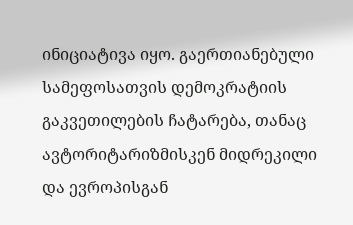ინიციატივა იყო. გაერთიანებული სამეფოსათვის დემოკრატიის გაკვეთილების ჩატარება, თანაც ავტორიტარიზმისკენ მიდრეკილი და ევროპისგან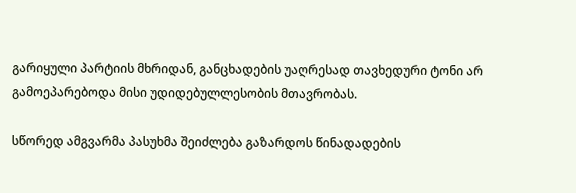გარიყული პარტიის მხრიდან, განცხადების უაღრესად თავხედური ტონი არ გამოეპარებოდა მისი უდიდებულლესობის მთავრობას.

სწორედ ამგვარმა პასუხმა შეიძლება გაზარდოს წინადადების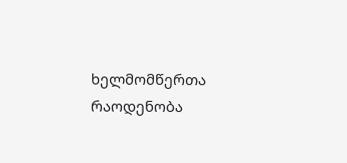ხელმომწერთა რაოდენობა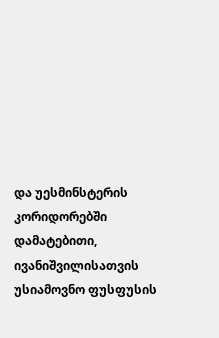და უესმინსტერის კორიდორებში დამატებითი, ივანიშვილისათვის უსიამოვნო ფუსფუსის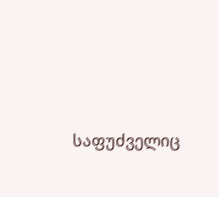საფუძველიც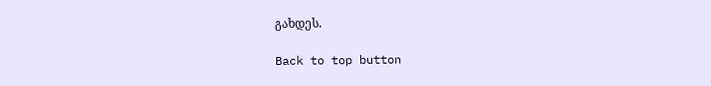გახდეს.

Back to top button